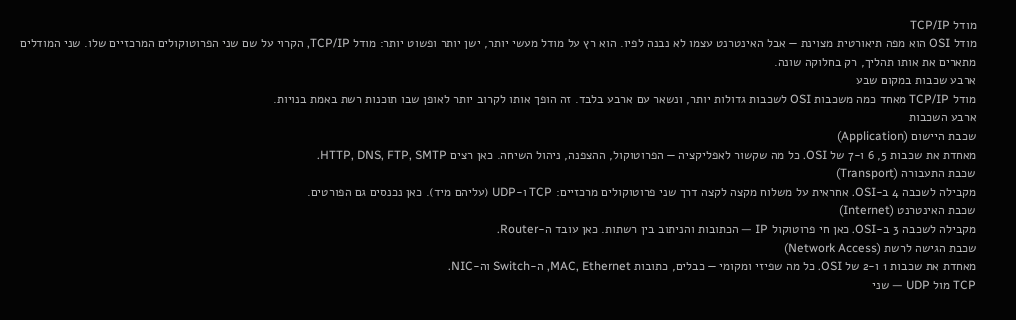מודל TCP/IP
מודל OSI הוא מפה תיאורטית מצוינת — אבל האינטרנט עצמו לא נבנה לפיו. הוא רץ על מודל מעשי יותר, ישן יותר ופשוט יותר: מודל TCP/IP, הקרוי על שם שני הפרוטוקולים המרכזיים שלו. שני המודלים מתארים את אותו תהליך, רק בחלוקה שונה.
ארבע שכבות במקום שבע
מודל TCP/IP מאחד כמה משכבות OSI לשכבות גדולות יותר, ונשאר עם ארבע בלבד. זה הופך אותו לקרוב יותר לאופן שבו תוכנות רשת באמת בנויות.
ארבע השכבות
שכבת היישום (Application)
מאחדת את שכבות 5, 6 ו-7 של OSI. כל מה שקשור לאפליקציה — הפרוטוקול, ההצפנה, ניהול השיחה. כאן רצים HTTP, DNS, FTP, SMTP.
שכבת התעבורה (Transport)
מקבילה לשכבה 4 ב-OSI. אחראית על משלוח מקצה לקצה דרך שני פרוטוקולים מרכזיים: TCP ו-UDP (עליהם מיד). כאן נכנסים גם הפורטים.
שכבת האינטרנט (Internet)
מקבילה לשכבה 3 ב-OSI. כאן חי פרוטוקול IP — הכתובות והניתוב בין רשתות. כאן עובד ה-Router.
שכבת הגישה לרשת (Network Access)
מאחדת את שכבות 1 ו-2 של OSI. כל מה שפיזי ומקומי — כבלים, כתובות MAC, Ethernet, ה-Switch וה-NIC.
TCP מול UDP — שני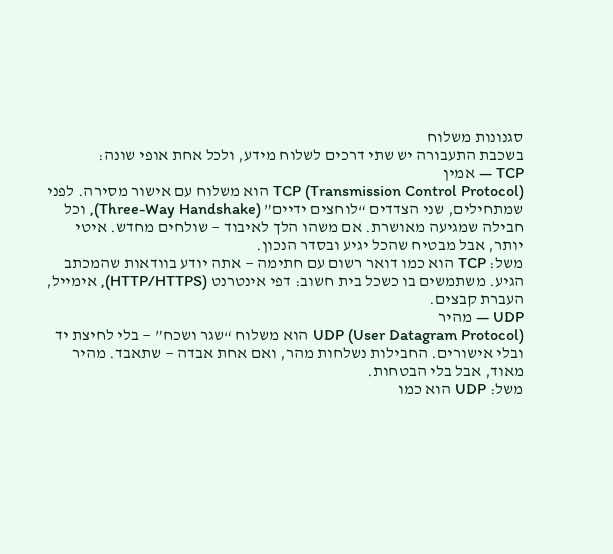סגנונות משלוח
בשכבת התעבורה יש שתי דרכים לשלוח מידע, ולכל אחת אופי שונה:
TCP — אמין
TCP (Transmission Control Protocol) הוא משלוח עם אישור מסירה. לפני שמתחילים, שני הצדדים “לוחצים ידיים” (Three-Way Handshake), וכל חבילה שמגיעה מאושרת. אם משהו הלך לאיבוד — שולחים מחדש. איטי יותר, אבל מבטיח שהכל יגיע ובסדר הנכון.
משל: TCP הוא כמו דואר רשום עם חתימה — אתה יודע בוודאות שהמכתב הגיע. משתמשים בו כשכל בית חשוב: דפי אינטרנט (HTTP/HTTPS), אימייל, העברת קבצים.
UDP — מהיר
UDP (User Datagram Protocol) הוא משלוח “שגר ושכח” — בלי לחיצת יד ובלי אישורים. החבילות נשלחות מהר, ואם אחת אבדה — שתאבד. מהיר מאוד, אבל בלי הבטחות.
משל: UDP הוא כמו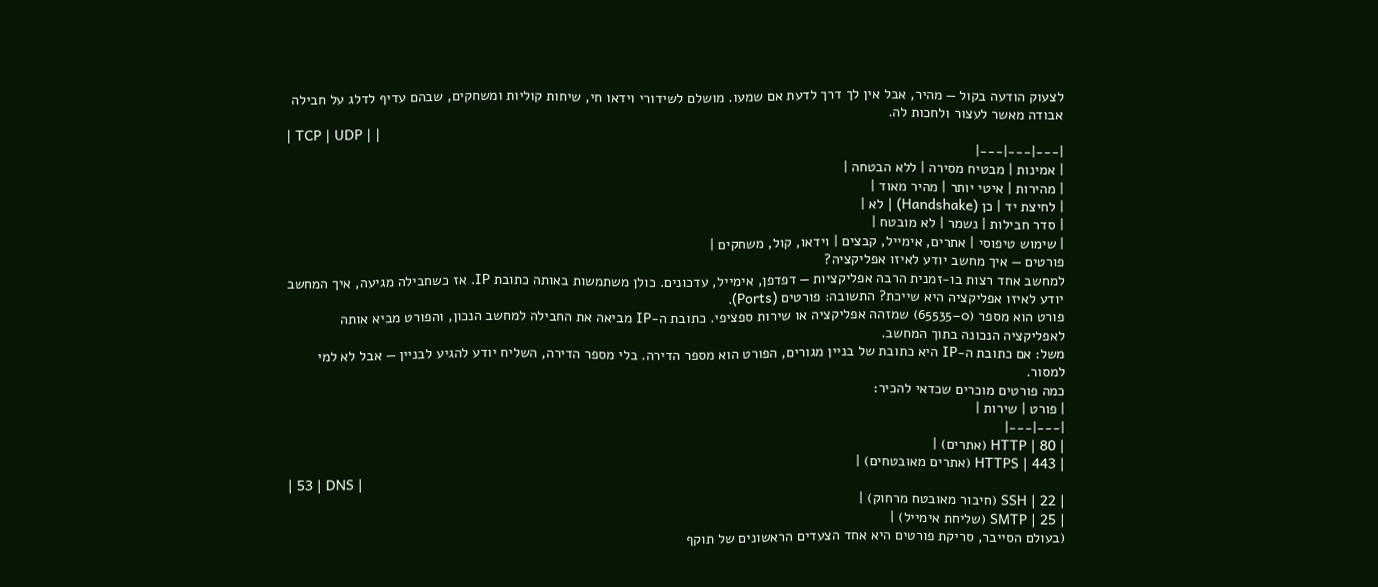לצעוק הודעה בקול — מהיר, אבל אין לך דרך לדעת אם שמעו. מושלם לשידורי וידאו חי, שיחות קוליות ומשחקים, שבהם עדיף לדלג על חבילה אבודה מאשר לעצור ולחכות לה.
| TCP | UDP | |
|---|---|---|
| אמינות | מבטיח מסירה | ללא הבטחה |
| מהירות | איטי יותר | מהיר מאוד |
| לחיצת יד | כן (Handshake) | לא |
| סדר חבילות | נשמר | לא מובטח |
| שימוש טיפוסי | אתרים, אימייל, קבצים | וידאו, קול, משחקים |
פורטים — איך מחשב יודע לאיזו אפליקציה?
למחשב אחד רצות בו-זמנית הרבה אפליקציות — דפדפן, אימייל, עדכונים. כולן משתמשות באותה כתובת IP. אז כשחבילה מגיעה, איך המחשב יודע לאיזו אפליקציה היא שייכת? התשובה: פורטים (Ports).
פורט הוא מספר (0–65535) שמזהה אפליקציה או שירות ספציפי. כתובת ה-IP מביאה את החבילה למחשב הנכון, והפורט מביא אותה לאפליקציה הנכונה בתוך המחשב.
משל: אם כתובת ה-IP היא כתובת של בניין מגורים, הפורט הוא מספר הדירה. בלי מספר הדירה, השליח יודע להגיע לבניין — אבל לא למי למסור.
כמה פורטים מוכרים שכדאי להכיר:
| פורט | שירות |
|---|---|
| 80 | HTTP (אתרים) |
| 443 | HTTPS (אתרים מאובטחים) |
| 53 | DNS |
| 22 | SSH (חיבור מאובטח מרחוק) |
| 25 | SMTP (שליחת אימייל) |
(בעולם הסייבר, סריקת פורטים היא אחד הצעדים הראשונים של תוקף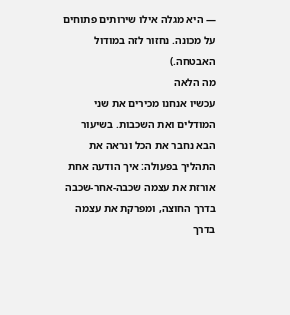— היא מגלה אילו שירותים פתוחים על מכונה. נחזור לזה במודול האבטחה.)
מה הלאה
עכשיו אנחנו מכירים את שני המודלים ואת השכבות. בשיעור הבא נחבר את הכל ונראה את התהליך בפעולה: איך הודעה אחת אורזת את עצמה שכבה-אחר-שכבה בדרך החוצה, ומפרקת את עצמה בדרך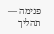פנימה — תהליך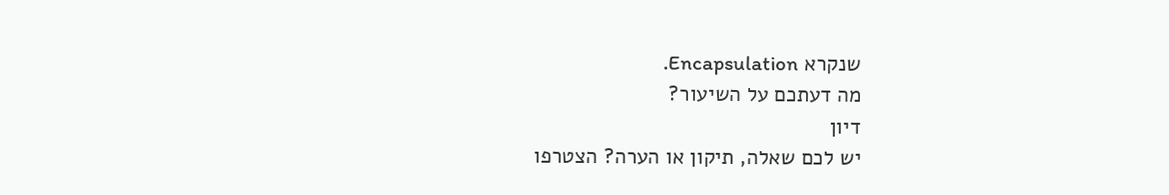שנקרא Encapsulation.
מה דעתכם על השיעור?
דיון
יש לכם שאלה, תיקון או הערה? הצטרפו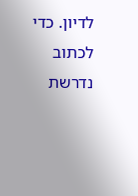לדיון. כדי לכתוב נדרשת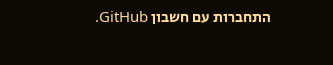התחברות עם חשבון GitHub.